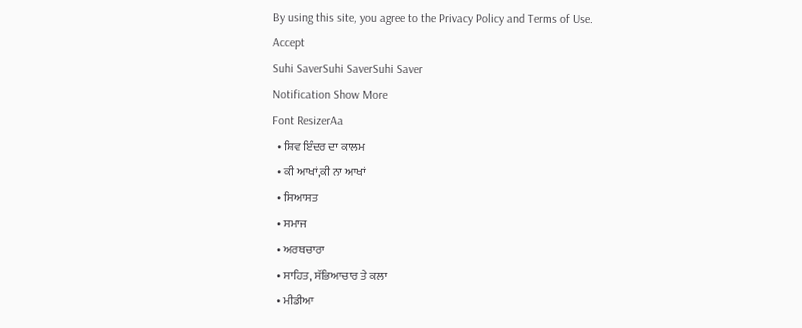By using this site, you agree to the Privacy Policy and Terms of Use.
Accept
Suhi SaverSuhi SaverSuhi Saver
Notification Show More
Font ResizerAa
  • ਸ਼ਿਵ ਇੰਦਰ ਦਾ ਕਾਲਮ
  • ਕੀ ਆਖਾਂ,ਕੀ ਨਾ ਆਖਾਂ
  • ਸਿਆਸਤ
  • ਸਮਾਜ
  • ਅਰਥਚਾਰਾ
  • ਸਾਹਿਤ, ਸੱਭਿਆਚਾਰ ਤੇ ਕਲਾ
  • ਮੀਡੀਆ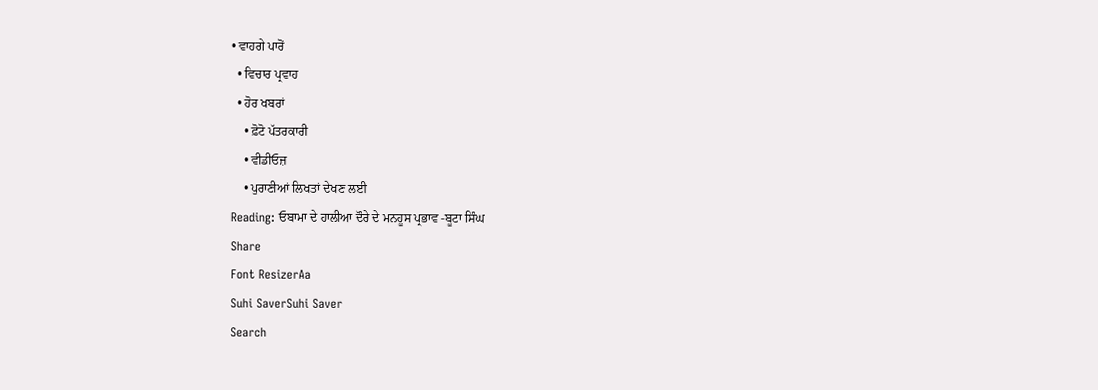• ਵਾਹਗੇ ਪਾਰੋਂ
  • ਵਿਚਾਰ ਪ੍ਰਵਾਹ
  • ਹੋਰ ਖਬਰਾਂ
    • ਫ਼ੋਟੋ ਪੱਤਰਕਾਰੀ
    • ਵੀਡੀਓਜ਼
    • ਪੁਰਾਣੀਆਂ ਲਿਖਤਾਂ ਦੇਖਣ ਲਈ
Reading: ਓਬਾਮਾ ਦੇ ਹਾਲੀਆ ਦੌਰੇ ਦੇ ਮਨਹੂਸ ਪ੍ਰਭਾਵ -ਬੂਟਾ ਸਿੰਘ
Share
Font ResizerAa
Suhi SaverSuhi Saver
Search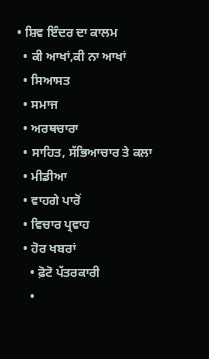• ਸ਼ਿਵ ਇੰਦਰ ਦਾ ਕਾਲਮ
  • ਕੀ ਆਖਾਂ,ਕੀ ਨਾ ਆਖਾਂ
  • ਸਿਆਸਤ
  • ਸਮਾਜ
  • ਅਰਥਚਾਰਾ
  • ਸਾਹਿਤ, ਸੱਭਿਆਚਾਰ ਤੇ ਕਲਾ
  • ਮੀਡੀਆ
  • ਵਾਹਗੇ ਪਾਰੋਂ
  • ਵਿਚਾਰ ਪ੍ਰਵਾਹ
  • ਹੋਰ ਖਬਰਾਂ
    • ਫ਼ੋਟੋ ਪੱਤਰਕਾਰੀ
    •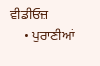ਵੀਡੀਓਜ਼
    • ਪੁਰਾਣੀਆਂ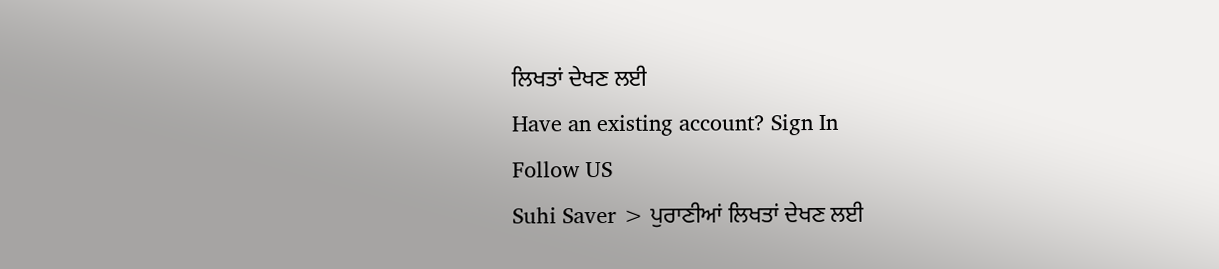ਲਿਖਤਾਂ ਦੇਖਣ ਲਈ
Have an existing account? Sign In
Follow US
Suhi Saver > ਪੁਰਾਣੀਆਂ ਲਿਖਤਾਂ ਦੇਖਣ ਲਈ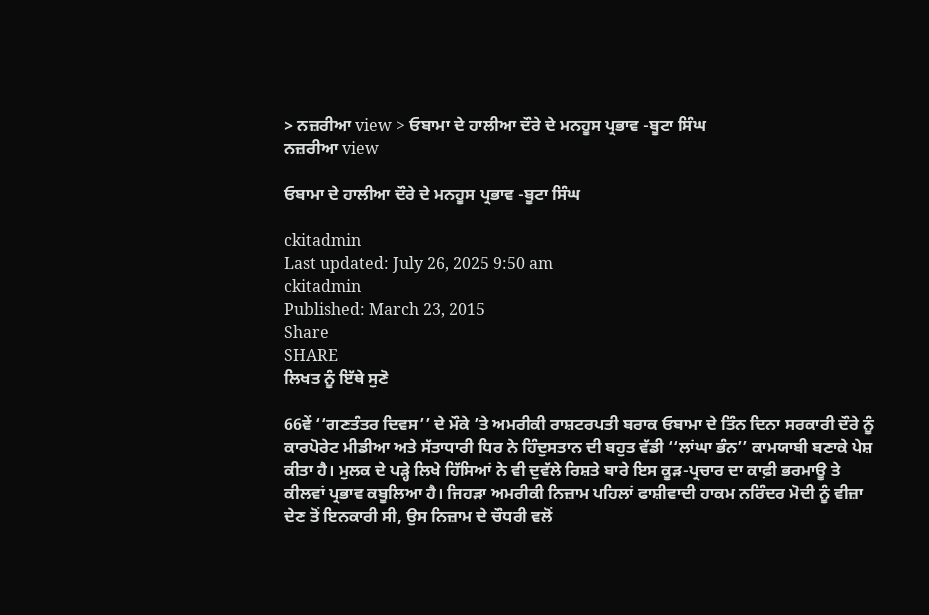> ਨਜ਼ਰੀਆ view > ਓਬਾਮਾ ਦੇ ਹਾਲੀਆ ਦੌਰੇ ਦੇ ਮਨਹੂਸ ਪ੍ਰਭਾਵ -ਬੂਟਾ ਸਿੰਘ
ਨਜ਼ਰੀਆ view

ਓਬਾਮਾ ਦੇ ਹਾਲੀਆ ਦੌਰੇ ਦੇ ਮਨਹੂਸ ਪ੍ਰਭਾਵ -ਬੂਟਾ ਸਿੰਘ

ckitadmin
Last updated: July 26, 2025 9:50 am
ckitadmin
Published: March 23, 2015
Share
SHARE
ਲਿਖਤ ਨੂੰ ਇੱਥੇ ਸੁਣੋ

66ਵੇਂ ‘‘ਗਣਤੰਤਰ ਦਿਵਸ’’ ਦੇ ਮੌਕੇ ’ਤੇ ਅਮਰੀਕੀ ਰਾਸ਼ਟਰਪਤੀ ਬਰਾਕ ਓਬਾਮਾ ਦੇ ਤਿੰਨ ਦਿਨਾ ਸਰਕਾਰੀ ਦੌਰੇ ਨੂੰ ਕਾਰਪੋਰੇਟ ਮੀਡੀਆ ਅਤੇ ਸੱਤਾਧਾਰੀ ਧਿਰ ਨੇ ਹਿੰਦੁਸਤਾਨ ਦੀ ਬਹੁਤ ਵੱਡੀ ‘‘ਲਾਂਘਾ ਭੰਨ’’ ਕਾਮਯਾਬੀ ਬਣਾਕੇ ਪੇਸ਼ ਕੀਤਾ ਹੈ। ਮੁਲਕ ਦੇ ਪੜ੍ਹੇ ਲਿਖੇ ਹਿੱਸਿਆਂ ਨੇ ਵੀ ਦੁਵੱਲੇ ਰਿਸ਼ਤੇ ਬਾਰੇ ਇਸ ਕੂੜ-ਪ੍ਰਚਾਰ ਦਾ ਕਾਫ਼ੀ ਭਰਮਾਊ ਤੇ ਕੀਲਵਾਂ ਪ੍ਰਭਾਵ ਕਬੂਲਿਆ ਹੈ। ਜਿਹੜਾ ਅਮਰੀਕੀ ਨਿਜ਼ਾਮ ਪਹਿਲਾਂ ਫਾਸ਼ੀਵਾਦੀ ਹਾਕਮ ਨਰਿੰਦਰ ਮੋਦੀ ਨੂੰ ਵੀਜ਼ਾ ਦੇਣ ਤੋਂ ਇਨਕਾਰੀ ਸੀ, ਉਸ ਨਿਜ਼ਾਮ ਦੇ ਚੌਧਰੀ ਵਲੋਂ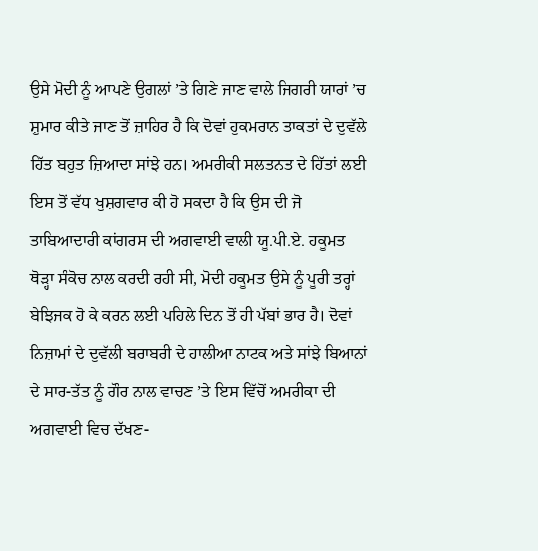ਉਸੇ ਮੋਦੀ ਨੂੰ ਆਪਣੇ ਉਗਲਾਂ ’ਤੇ ਗਿਣੇ ਜਾਣ ਵਾਲੇ ਜਿਗਰੀ ਯਾਰਾਂ ’ਚ ਸ਼ੁਮਾਰ ਕੀਤੇ ਜਾਣ ਤੋਂ ਜ਼ਾਹਿਰ ਹੈ ਕਿ ਦੋਵਾਂ ਹੁਕਮਰਾਨ ਤਾਕਤਾਂ ਦੇ ਦੁਵੱਲੇ ਹਿੱਤ ਬਹੁਤ ਜ਼ਿਆਦਾ ਸਾਂਝੇ ਹਨ। ਅਮਰੀਕੀ ਸਲਤਨਤ ਦੇ ਹਿੱਤਾਂ ਲਈ ਇਸ ਤੋਂ ਵੱਧ ਖੁਸ਼ਗਵਾਰ ਕੀ ਹੋ ਸਕਦਾ ਹੈ ਕਿ ਉਸ ਦੀ ਜੋ ਤਾਬਿਆਦਾਰੀ ਕਾਂਗਰਸ ਦੀ ਅਗਵਾਈ ਵਾਲੀ ਯੂ.ਪੀ.ਏ. ਹਕੂਮਤ ਥੋੜ੍ਹਾ ਸੰਕੋਚ ਨਾਲ ਕਰਦੀ ਰਹੀ ਸੀ, ਮੋਦੀ ਹਕੂਮਤ ਉਸੇ ਨੂੰ ਪੂਰੀ ਤਰ੍ਹਾਂ ਬੇਝਿਜਕ ਹੋ ਕੇ ਕਰਨ ਲਈ ਪਹਿਲੇ ਦਿਨ ਤੋਂ ਹੀ ਪੱਬਾਂ ਭਾਰ ਹੈ। ਦੋਵਾਂ ਨਿਜ਼ਾਮਾਂ ਦੇ ਦੁਵੱਲੀ ਬਰਾਬਰੀ ਦੇ ਹਾਲੀਆ ਨਾਟਕ ਅਤੇ ਸਾਂਝੇ ਬਿਆਨਾਂ ਦੇ ਸਾਰ-ਤੱਤ ਨੂੰ ਗੌਰ ਨਾਲ ਵਾਚਣ ’ਤੇ ਇਸ ਵਿੱਚੋਂ ਅਮਰੀਕਾ ਦੀ ਅਗਵਾਈ ਵਿਚ ਦੱਖਣ-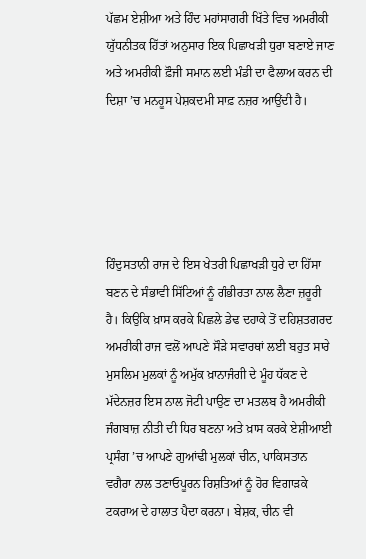ਪੱਛਮ ਏਸ਼ੀਆ ਅਤੇ ਹਿੰਦ ਮਹਾਂਸਾਗਰੀ ਖਿੱਤੇ ਵਿਚ ਅਮਰੀਕੀ ਯੁੱਧਨੀਤਕ ਹਿੱਤਾਂ ਅਨੁਸਾਰ ਇਕ ਪਿਛਾਖੜੀ ਧੁਰਾ ਬਣਾਏ ਜਾਣ ਅਤੇ ਅਮਰੀਕੀ ਫ਼ੌਜੀ ਸਮਾਨ ਲਈ ਮੰਡੀ ਦਾ ਫੈਲਾਅ ਕਰਨ ਦੀ ਦਿਸ਼ਾ ’ਚ ਮਨਹੂਸ ਪੇਸ਼ਕਦਮੀ ਸਾਫ਼ ਨਜ਼ਰ ਆਉਂਦੀ ਹੈ।





ਹਿੰਦੁਸਤਾਨੀ ਰਾਜ ਦੇ ਇਸ ਖੇਤਰੀ ਪਿਛਾਖੜੀ ਧੁਰੇ ਦਾ ਹਿੱਸਾ ਬਣਨ ਦੇ ਸੰਭਾਵੀ ਸਿੱਟਿਆਂ ਨੂੰ ਗੰਭੀਰਤਾ ਨਾਲ ਲੈਣਾ ਜ਼ਰੂਰੀ ਹੈ। ਕਿਉਕਿ ਖ਼ਾਸ ਕਰਕੇ ਪਿਛਲੇ ਡੇਢ ਦਹਾਕੇ ਤੋਂ ਦਹਿਸ਼ਤਗਰਦ ਅਮਰੀਕੀ ਰਾਜ ਵਲੋਂ ਆਪਣੇ ਸੌੜੇ ਸਵਾਰਥਾਂ ਲਈ ਬਹੁਤ ਸਾਰੇ ਮੁਸਲਿਮ ਮੁਲਕਾਂ ਨੂੰ ਅਮੁੱਕ ਖ਼ਾਨਾਜੰਗੀ ਦੇ ਮੂੰਹ ਧੱਕਣ ਦੇ ਮੱਦੇਨਜ਼ਰ ਇਸ ਨਾਲ ਜੋਟੀ ਪਾਉਣ ਦਾ ਮਤਲਬ ਹੈ ਅਮਰੀਕੀ ਜੰਗਬਾਜ਼ ਨੀਤੀ ਦੀ ਧਿਰ ਬਣਨਾ ਅਤੇ ਖ਼ਾਸ ਕਰਕੇ ਏਸ਼ੀਆਈ ਪ੍ਰਸੰਗ ’ਚ ਆਪਣੇ ਗੁਆਂਢੀ ਮੁਲਕਾਂ ਚੀਨ, ਪਾਕਿਸਤਾਨ ਵਗੈਰਾ ਨਾਲ ਤਣਾਓਪੂਰਨ ਰਿਸ਼ਤਿਆਂ ਨੂੰ ਹੋਰ ਵਿਗਾੜਕੇ ਟਕਰਾਅ ਦੇ ਹਾਲਾਤ ਪੈਦਾ ਕਰਨਾ। ਬੇਸ਼ਕ, ਚੀਨ ਵੀ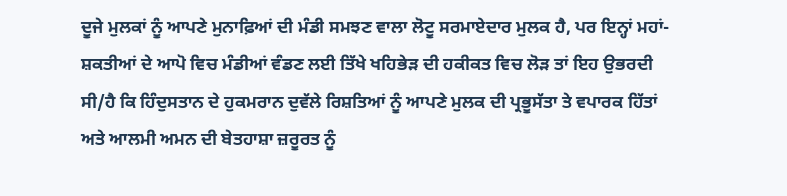ਦੂਜੇ ਮੁਲਕਾਂ ਨੂੰ ਆਪਣੇ ਮੁਨਾਫ਼ਿਆਂ ਦੀ ਮੰਡੀ ਸਮਝਣ ਵਾਲਾ ਲੋਟੂ ਸਰਮਾਏਦਾਰ ਮੁਲਕ ਹੈ, ਪਰ ਇਨ੍ਹਾਂ ਮਹਾਂ-ਸ਼ਕਤੀਆਂ ਦੇ ਆਪੋ ਵਿਚ ਮੰਡੀਆਂ ਵੰਡਣ ਲਈ ਤਿੱਖੇ ਖਹਿਭੇੜ ਦੀ ਹਕੀਕਤ ਵਿਚ ਲੋੜ ਤਾਂ ਇਹ ਉਭਰਦੀ ਸੀ/ਹੈ ਕਿ ਹਿੰਦੁਸਤਾਨ ਦੇ ਹੁਕਮਰਾਨ ਦੁਵੱਲੇ ਰਿਸ਼ਤਿਆਂ ਨੂੰ ਆਪਣੇ ਮੁਲਕ ਦੀ ਪ੍ਰਭੂਸੱਤਾ ਤੇ ਵਪਾਰਕ ਹਿੱਤਾਂ ਅਤੇ ਆਲਮੀ ਅਮਨ ਦੀ ਬੇਤਹਾਸ਼ਾ ਜ਼ਰੂਰਤ ਨੂੰ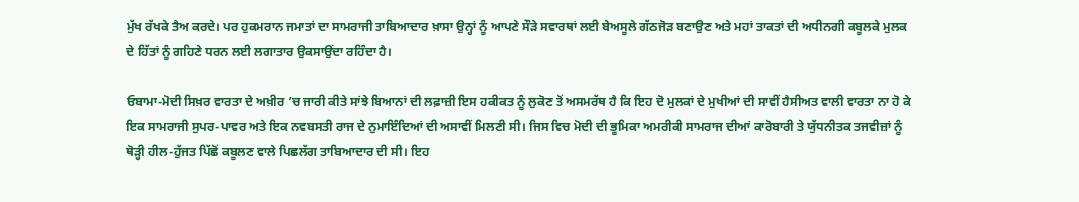ਮੁੱਖ ਰੱਖਕੇ ਤੈਅ ਕਰਦੇ। ਪਰ ਹੁਕਮਰਾਨ ਜਮਾਤਾਂ ਦਾ ਸਾਮਰਾਜੀ ਤਾਬਿਆਦਾਰ ਖ਼ਾਸਾ ਉਨ੍ਹਾਂ ਨੂੰ ਆਪਣੇ ਸੌੜੇ ਸਵਾਰਥਾਂ ਲਈ ਬੇਅਸੂਲੇ ਗੱਠਜੋੜ ਬਣਾਉਣ ਅਤੇ ਮਹਾਂ ਤਾਕਤਾਂ ਦੀ ਅਧੀਨਗੀ ਕਬੂਲਕੇ ਮੁਲਕ ਦੇ ਹਿੱਤਾਂ ਨੂੰ ਗਹਿਣੇ ਧਰਨ ਲਈ ਲਗਾਤਾਰ ਉਕਸਾਉਂਦਾ ਰਹਿੰਦਾ ਹੈ।

ਓਬਾਮਾ-ਮੋਦੀ ਸਿਖ਼ਰ ਵਾਰਤਾ ਦੇ ਅਖ਼ੀਰ ’ਚ ਜਾਰੀ ਕੀਤੇ ਸਾਂਝੇ ਬਿਆਨਾਂ ਦੀ ਲਫ਼ਾਜ਼ੀ ਇਸ ਹਕੀਕਤ ਨੂੰ ਲੁਕੋਣ ਤੋਂ ਅਸਮਰੱਥ ਹੈ ਕਿ ਇਹ ਦੋ ਮੁਲਕਾਂ ਦੇ ਮੁਖੀਆਂ ਦੀ ਸਾਵੀਂ ਹੈਸੀਅਤ ਵਾਲੀ ਵਾਰਤਾ ਨਾ ਹੋ ਕੇ ਇਕ ਸਾਮਰਾਜੀ ਸੁਪਰ-ਪਾਵਰ ਅਤੇ ਇਕ ਨਵਬਸਤੀ ਰਾਜ ਦੇ ਨੁਮਾਇੰਦਿਆਂ ਦੀ ਅਸਾਵੀਂ ਮਿਲਣੀ ਸੀ। ਜਿਸ ਵਿਚ ਮੋਦੀ ਦੀ ਭੂਮਿਕਾ ਅਮਰੀਕੀ ਸਾਮਰਾਜ ਦੀਆਂ ਕਾਰੋਬਾਰੀ ਤੇ ਯੁੱਧਨੀਤਕ ਤਜਵੀਜ਼ਾਂ ਨੂੰ ਥੋੜ੍ਹੀ ਹੀਲ-ਹੁੱਜਤ ਪਿੱਛੋਂ ਕਬੂਲਣ ਵਾਲੇ ਪਿਛਲੱਗ ਤਾਬਿਆਦਾਰ ਦੀ ਸੀ। ਇਹ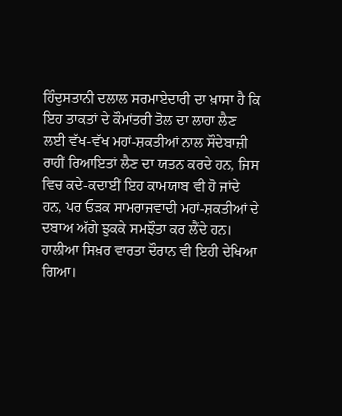ਹਿੰਦੁਸਤਾਨੀ ਦਲਾਲ ਸਰਮਾਏਦਾਰੀ ਦਾ ਖ਼ਾਸਾ ਹੈ ਕਿ ਇਹ ਤਾਕਤਾਂ ਦੇ ਕੌਮਾਂਤਰੀ ਤੋਲ ਦਾ ਲਾਹਾ ਲੈਣ ਲਈ ਵੱਖ-ਵੱਖ ਮਹਾਂ-ਸ਼ਕਤੀਆਂ ਨਾਲ ਸੌਦੇਬਾਜ਼ੀ ਰਾਹੀਂ ਰਿਆਇਤਾਂ ਲੈਣ ਦਾ ਯਤਨ ਕਰਦੇ ਹਨ, ਜਿਸ ਵਿਚ ਕਦੇ-ਕਦਾਈਂ ਇਹ ਕਾਮਯਾਬ ਵੀ ਹੋ ਜਾਂਦੇ ਹਨ, ਪਰ ਓੜਕ ਸਾਮਰਾਜਵਾਦੀ ਮਹਾਂ-ਸ਼ਕਤੀਆਂ ਦੇ ਦਬਾਅ ਅੱਗੇ ਝੁਕਕੇ ਸਮਝੌਤਾ ਕਰ ਲੈਂਦੇ ਹਨ। ਹਾਲੀਆ ਸਿਖ਼ਰ ਵਾਰਤਾ ਦੌਰਾਨ ਵੀ ਇਹੀ ਦੇਖਿਆ ਗਿਆ।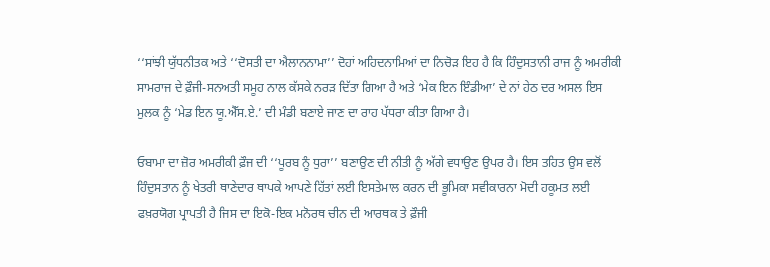‘‘ਸਾਂਝੀ ਯੁੱਧਨੀਤਕ ਅਤੇ ‘‘ਦੋਸਤੀ ਦਾ ਐਲਾਨਨਾਮਾ’’ ਦੋਹਾਂ ਅਹਿਦਨਾਮਿਆਂ ਦਾ ਨਿਚੋੜ ਇਹ ਹੈ ਕਿ ਹਿੰਦੁਸਤਾਨੀ ਰਾਜ ਨੂੰ ਅਮਰੀਕੀ ਸਾਮਰਾਜ ਦੇ ਫ਼ੌਜੀ-ਸਨਅਤੀ ਸਮੂਹ ਨਾਲ ਕੱਸਕੇ ਨਰੜ ਦਿੱਤਾ ਗਿਆ ਹੈ ਅਤੇ ‘ਮੇਕ ਇਨ ਇੰਡੀਆ’ ਦੇ ਨਾਂ ਹੇਠ ਦਰ ਅਸਲ ਇਸ ਮੁਲਕ ਨੂੰ ‘ਮੇਡ ਇਨ ਯੂ.ਐੱਸ.ਏ.’ ਦੀ ਮੰਡੀ ਬਣਾਏ ਜਾਣ ਦਾ ਰਾਹ ਪੱਧਰਾ ਕੀਤਾ ਗਿਆ ਹੈ।

ਓਬਾਮਾ ਦਾ ਜ਼ੋਰ ਅਮਰੀਕੀ ਫ਼ੌਜ ਦੀ ‘‘ਪੂਰਬ ਨੂੰ ਧੁਰਾ’’ ਬਣਾਉਣ ਦੀ ਨੀਤੀ ਨੂੰ ਅੱਗੇ ਵਧਾਉਣ ਉਪਰ ਹੈ। ਇਸ ਤਹਿਤ ਉਸ ਵਲੋਂ ਹਿੰਦੁਸਤਾਨ ਨੂੰ ਖੇਤਰੀ ਥਾਣੇਦਾਰ ਥਾਪਕੇ ਆਪਣੇ ਹਿੱਤਾਂ ਲਈ ਇਸਤੇਮਾਲ ਕਰਨ ਦੀ ਭੂਮਿਕਾ ਸਵੀਕਾਰਨਾ ਮੋਦੀ ਹਕੂਮਤ ਲਈ ਫਖ਼ਰਯੋਗ ਪ੍ਰਾਪਤੀ ਹੈ ਜਿਸ ਦਾ ਇਕੋ-ਇਕ ਮਨੋਰਥ ਚੀਨ ਦੀ ਆਰਥਕ ਤੇ ਫ਼ੌਜੀ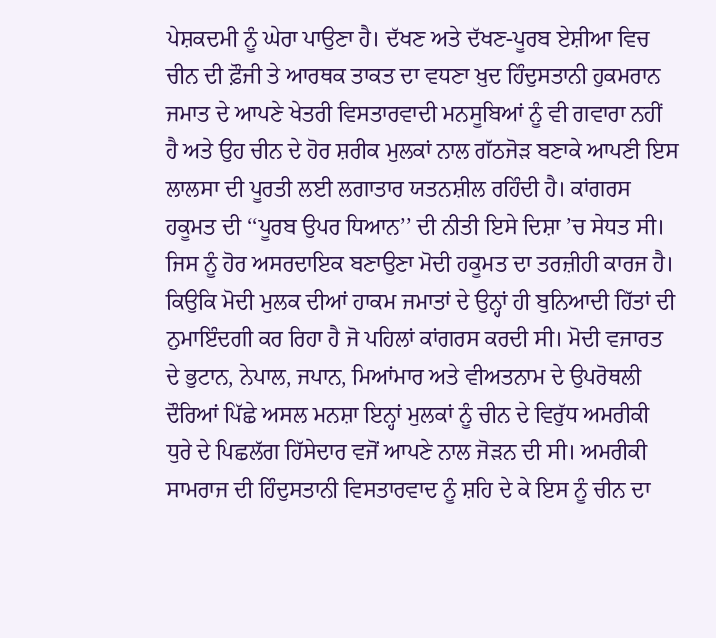ਪੇਸ਼ਕਦਮੀ ਨੂੰ ਘੇਰਾ ਪਾਉਣਾ ਹੈ। ਦੱਖਣ ਅਤੇ ਦੱਖਣ-ਪੂਰਬ ਏਸ਼ੀਆ ਵਿਚ ਚੀਨ ਦੀ ਫ਼ੌਜੀ ਤੇ ਆਰਥਕ ਤਾਕਤ ਦਾ ਵਧਣਾ ਖ਼ੁਦ ਹਿੰਦੁਸਤਾਨੀ ਹੁਕਮਰਾਨ ਜਮਾਤ ਦੇ ਆਪਣੇ ਖੇਤਰੀ ਵਿਸਤਾਰਵਾਦੀ ਮਨਸੂਬਿਆਂ ਨੂੰ ਵੀ ਗਵਾਰਾ ਨਹੀਂ ਹੈ ਅਤੇ ਉਹ ਚੀਨ ਦੇ ਹੋਰ ਸ਼ਰੀਕ ਮੁਲਕਾਂ ਨਾਲ ਗੱਠਜੋੜ ਬਣਾਕੇ ਆਪਣੀ ਇਸ ਲਾਲਸਾ ਦੀ ਪੂਰਤੀ ਲਈ ਲਗਾਤਾਰ ਯਤਨਸ਼ੀਲ ਰਹਿੰਦੀ ਹੈ। ਕਾਂਗਰਸ ਹਕੂਮਤ ਦੀ ‘‘ਪੂਰਬ ਉਪਰ ਧਿਆਨ’’ ਦੀ ਨੀਤੀ ਇਸੇ ਦਿਸ਼ਾ ’ਚ ਸੇਧਤ ਸੀ। ਜਿਸ ਨੂੰ ਹੋਰ ਅਸਰਦਾਇਕ ਬਣਾਉਣਾ ਮੋਦੀ ਹਕੂਮਤ ਦਾ ਤਰਜ਼ੀਹੀ ਕਾਰਜ ਹੈ। ਕਿਉਕਿ ਮੋਦੀ ਮੁਲਕ ਦੀਆਂ ਹਾਕਮ ਜਮਾਤਾਂ ਦੇ ਉਨ੍ਹਾਂ ਹੀ ਬੁਨਿਆਦੀ ਹਿੱਤਾਂ ਦੀ ਨੁਮਾਇੰਦਗੀ ਕਰ ਰਿਹਾ ਹੈ ਜੋ ਪਹਿਲਾਂ ਕਾਂਗਰਸ ਕਰਦੀ ਸੀ। ਮੋਦੀ ਵਜਾਰਤ ਦੇ ਭੁਟਾਨ, ਨੇਪਾਲ, ਜਪਾਨ, ਮਿਆਂਮਾਰ ਅਤੇ ਵੀਅਤਨਾਮ ਦੇ ਉਪਰੋਥਲੀ ਦੌਰਿਆਂ ਪਿੱਛੇ ਅਸਲ ਮਨਸ਼ਾ ਇਨ੍ਹਾਂ ਮੁਲਕਾਂ ਨੂੰ ਚੀਨ ਦੇ ਵਿਰੁੱਧ ਅਮਰੀਕੀ ਧੁਰੇ ਦੇ ਪਿਛਲੱਗ ਹਿੱਸੇਦਾਰ ਵਜੋਂ ਆਪਣੇ ਨਾਲ ਜੋੜਨ ਦੀ ਸੀ। ਅਮਰੀਕੀ ਸਾਮਰਾਜ ਦੀ ਹਿੰਦੁਸਤਾਨੀ ਵਿਸਤਾਰਵਾਦ ਨੂੰ ਸ਼ਹਿ ਦੇ ਕੇ ਇਸ ਨੂੰ ਚੀਨ ਦਾ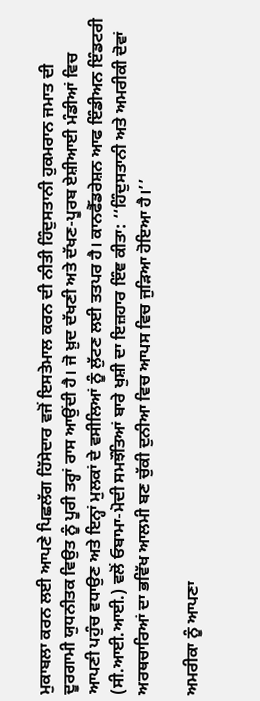ਮੁਕਾਬਲਾ ਕਰਨ ਲਈ ਆਪਣੇ ਪਿਛਲੱਗ ਹਿੱਸੇਦਾਰ ਵਜੋਂ ਇਸਤੇਮਾਲ ਕਰਨ ਦੀ ਨੀਤੀ ਹਿੰਦੁਸਤਾਨੀ ਹੁਕਮਰਾਨ ਜਮਾਤ ਦੀ ਦੂਰਗਾਮੀ ਯੁਧਨੀਤਕ ਵਿਉਤ ਨੂੰ ਪੂਰੀ ਤਰ੍ਹਾਂ ਰਾਸ ਆਉਂਦੀ ਹੈ। ਜੋ ਖ਼ੁਦ ਦੱਖਣੀ ਅਤੇ ਦੱਖਣ-ਪੂਰਬ ਏਸ਼ੀਆਈ ਮੰਡੀਆਂ ਵਿਚ ਆਪਣੀ ਪਹੁੰਚ ਵਧਾਉਣ ਅਤੇ ਇਨ੍ਹਾਂ ਮੁਲਕਾਂ ਦੇ ਵਸੀਲਿਆਂ ਨੂੰ ਲੁੱਟਣ ਲਈ ਤਤਪਰ ਹੈ। ਕਾਨਫੈੱਡਰੇਸ਼ਨ ਆਫ ਇੰਡੀਅਨ ਇੰਡਟਰੀ (ਸੀ.ਆਈ.ਆਈ.) ਵਲੋਂ ਓਬਾਮਾ-ਮੋਦੀ ਸਮਝੌਤਿਆਂ ਬਾਰੇ ਖੁਸ਼ੀ ਦਾ ਇਜ਼ਹਾਰ ਇੰਞ ਕੀਤਾ: ‘‘ਹਿੰਦੁਸਤਾਨੀ ਅਤੇ ਅਮਰੀਕੀ ਦੋਵਾਂ ਅਰਥਚਾਰਿਆਂ ਦਾ ਭਵਿੱਖ ਆਲਮੀ ਬਣ ਚੁੱਕੀ ਦੁਨੀਆ ਵਿਚ ਆਪਸ ਵਿਚ ਜੁੜਿਆ ਹੋਇਆ ਹੈ।’’

ਅਮਰੀਕਾ ਨੂੰ ਆਪਣਾ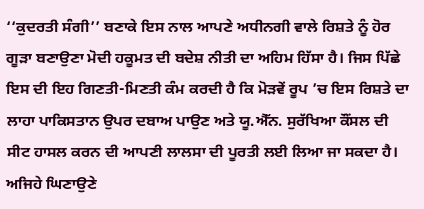‘‘ਕੁਦਰਤੀ ਸੰਗੀ’’ ਬਣਾਕੇ ਇਸ ਨਾਲ ਆਪਣੇ ਅਧੀਨਗੀ ਵਾਲੇ ਰਿਸ਼ਤੇ ਨੂੰ ਹੋਰ ਗੂੜਾ ਬਣਾਉਣਾ ਮੋਦੀ ਹਕੂਮਤ ਦੀ ਬਦੇਸ਼ ਨੀਤੀ ਦਾ ਅਹਿਮ ਹਿੱਸਾ ਹੈ। ਜਿਸ ਪਿੱਛੇ ਇਸ ਦੀ ਇਹ ਗਿਣਤੀ-ਮਿਣਤੀ ਕੰਮ ਕਰਦੀ ਹੈ ਕਿ ਮੋੜਵੇਂ ਰੂਪ ’ਚ ਇਸ ਰਿਸ਼ਤੇ ਦਾ ਲਾਹਾ ਪਾਕਿਸਤਾਨ ਉਪਰ ਦਬਾਅ ਪਾਉਣ ਅਤੇ ਯੂ.ਐੱਨ. ਸੁਰੱਖਿਆ ਕੌਂਸਲ ਦੀ ਸੀਟ ਹਾਸਲ ਕਰਨ ਦੀ ਆਪਣੀ ਲਾਲਸਾ ਦੀ ਪੂਰਤੀ ਲਈ ਲਿਆ ਜਾ ਸਕਦਾ ਹੈ। ਅਜਿਹੇ ਘਿਣਾਉਣੇ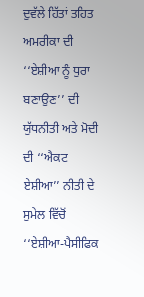ਦੁਵੱਲੇ ਹਿੱਤਾਂ ਤਹਿਤ ਅਮਰੀਕਾ ਦੀ ‘‘ਏਸ਼ੀਆ ਨੂੰ ਧੁਰਾ ਬਣਾਉਣ’’ ਦੀ ਯੁੱਧਨੀਤੀ ਅਤੇ ਮੋਦੀ ਦੀ ‘‘ਐਕਟ ਏਸ਼ੀਆ’’ ਨੀਤੀ ਦੇ ਸੁਮੇਲ ਵਿੱਚੋਂ ‘‘ਏਸ਼ੀਆ-ਪੈਸੀਫਿਕ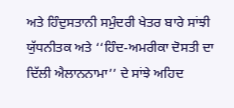ਅਤੇ ਹਿੰਦੁਸਤਾਨੀ ਸਮੁੰਦਰੀ ਖੇਤਰ ਬਾਰੇ ਸਾਂਝੀ ਯੁੱਧਨੀਤਕ ਅਤੇ ‘‘ਹਿੰਦ-ਅਮਰੀਕਾ ਦੋਸਤੀ ਦਾ ਦਿੱਲੀ ਐਲਾਨਨਾਮਾ’’ ਦੇ ਸਾਂਝੇ ਅਹਿਦ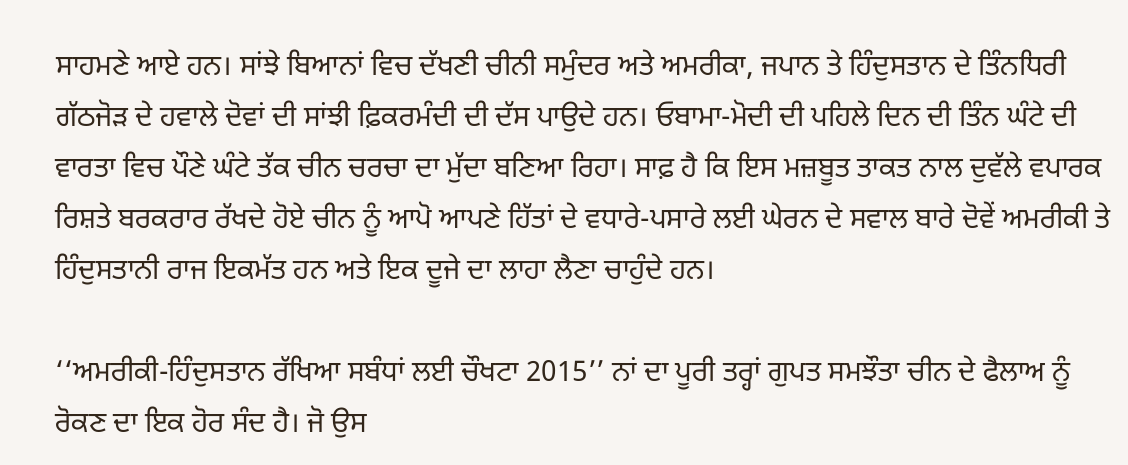ਸਾਹਮਣੇ ਆਏ ਹਨ। ਸਾਂਝੇ ਬਿਆਨਾਂ ਵਿਚ ਦੱਖਣੀ ਚੀਨੀ ਸਮੁੰਦਰ ਅਤੇ ਅਮਰੀਕਾ, ਜਪਾਨ ਤੇ ਹਿੰਦੁਸਤਾਨ ਦੇ ਤਿੰਨਧਿਰੀ ਗੱਠਜੋੜ ਦੇ ਹਵਾਲੇ ਦੋਵਾਂ ਦੀ ਸਾਂਝੀ ਫ਼ਿਕਰਮੰਦੀ ਦੀ ਦੱਸ ਪਾਉਦੇ ਹਨ। ਓਬਾਮਾ-ਮੋਦੀ ਦੀ ਪਹਿਲੇ ਦਿਨ ਦੀ ਤਿੰਨ ਘੰਟੇ ਦੀ ਵਾਰਤਾ ਵਿਚ ਪੌਣੇ ਘੰਟੇ ਤੱਕ ਚੀਨ ਚਰਚਾ ਦਾ ਮੁੱਦਾ ਬਣਿਆ ਰਿਹਾ। ਸਾਫ਼ ਹੈ ਕਿ ਇਸ ਮਜ਼ਬੂਤ ਤਾਕਤ ਨਾਲ ਦੁਵੱਲੇ ਵਪਾਰਕ ਰਿਸ਼ਤੇ ਬਰਕਰਾਰ ਰੱਖਦੇ ਹੋਏ ਚੀਨ ਨੂੰ ਆਪੋ ਆਪਣੇ ਹਿੱਤਾਂ ਦੇ ਵਧਾਰੇ-ਪਸਾਰੇ ਲਈ ਘੇਰਨ ਦੇ ਸਵਾਲ ਬਾਰੇ ਦੋਵੇਂ ਅਮਰੀਕੀ ਤੇ ਹਿੰਦੁਸਤਾਨੀ ਰਾਜ ਇਕਮੱਤ ਹਨ ਅਤੇ ਇਕ ਦੂਜੇ ਦਾ ਲਾਹਾ ਲੈਣਾ ਚਾਹੁੰਦੇ ਹਨ।

‘‘ਅਮਰੀਕੀ-ਹਿੰਦੁਸਤਾਨ ਰੱਖਿਆ ਸਬੰਧਾਂ ਲਈ ਚੌਖਟਾ 2015’’ ਨਾਂ ਦਾ ਪੂਰੀ ਤਰ੍ਹਾਂ ਗੁਪਤ ਸਮਝੌਤਾ ਚੀਨ ਦੇ ਫੈਲਾਅ ਨੂੰ ਰੋਕਣ ਦਾ ਇਕ ਹੋਰ ਸੰਦ ਹੈ। ਜੋ ਉਸ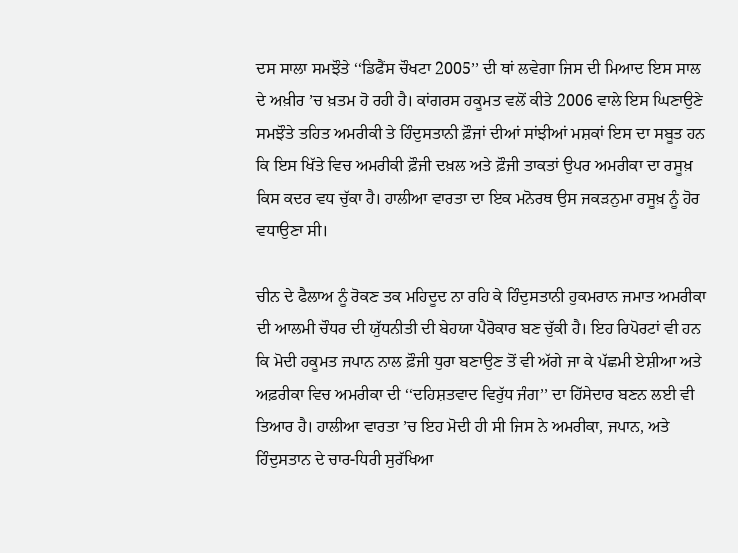ਦਸ ਸਾਲਾ ਸਮਝੌਤੇ ‘‘ਡਿਫੈਂਸ ਚੌਖਟਾ 2005’’ ਦੀ ਥਾਂ ਲਵੇਗਾ ਜਿਸ ਦੀ ਮਿਆਦ ਇਸ ਸਾਲ ਦੇ ਅਖ਼ੀਰ ’ਚ ਖ਼ਤਮ ਹੋ ਰਹੀ ਹੈ। ਕਾਂਗਰਸ ਹਕੂਮਤ ਵਲੋਂ ਕੀਤੇ 2006 ਵਾਲੇ ਇਸ ਘਿਣਾਉਣੇ ਸਮਝੌਤੇ ਤਹਿਤ ਅਮਰੀਕੀ ਤੇ ਹਿੰਦੁਸਤਾਨੀ ਫ਼ੌਜਾਂ ਦੀਆਂ ਸਾਂਝੀਆਂ ਮਸ਼ਕਾਂ ਇਸ ਦਾ ਸਬੂਤ ਹਨ ਕਿ ਇਸ ਖਿੱਤੇ ਵਿਚ ਅਮਰੀਕੀ ਫ਼ੌਜੀ ਦਖ਼ਲ ਅਤੇ ਫ਼ੌਜੀ ਤਾਕਤਾਂ ਉਪਰ ਅਮਰੀਕਾ ਦਾ ਰਸੂਖ਼ ਕਿਸ ਕਦਰ ਵਧ ਚੁੱਕਾ ਹੈ। ਹਾਲੀਆ ਵਾਰਤਾ ਦਾ ਇਕ ਮਨੋਰਥ ਉਸ ਜਕੜਨੁਮਾ ਰਸੂਖ਼ ਨੂੰ ਹੋਰ ਵਧਾਉਣਾ ਸੀ।

ਚੀਨ ਦੇ ਫੈਲਾਅ ਨੂੰ ਰੋਕਣ ਤਕ ਮਹਿਦੂਦ ਨਾ ਰਹਿ ਕੇ ਹਿੰਦੁਸਤਾਨੀ ਹੁਕਮਰਾਨ ਜਮਾਤ ਅਮਰੀਕਾ ਦੀ ਆਲਮੀ ਚੌਧਰ ਦੀ ਯੁੱਧਨੀਤੀ ਦੀ ਬੇਹਯਾ ਪੈਰੋਕਾਰ ਬਣ ਚੁੱਕੀ ਹੈ। ਇਹ ਰਿਪੋਰਟਾਂ ਵੀ ਹਨ ਕਿ ਮੋਦੀ ਹਕੂਮਤ ਜਪਾਨ ਨਾਲ ਫ਼ੌਜੀ ਧੁਰਾ ਬਣਾਉਣ ਤੋਂ ਵੀ ਅੱਗੇ ਜਾ ਕੇ ਪੱਛਮੀ ਏਸ਼ੀਆ ਅਤੇ ਅਫ਼ਰੀਕਾ ਵਿਚ ਅਮਰੀਕਾ ਦੀ ‘‘ਦਹਿਸ਼ਤਵਾਦ ਵਿਰੁੱਧ ਜੰਗ’’ ਦਾ ਹਿੱਸੇਦਾਰ ਬਣਨ ਲਈ ਵੀ ਤਿਆਰ ਹੈ। ਹਾਲੀਆ ਵਾਰਤਾ ’ਚ ਇਹ ਮੋਦੀ ਹੀ ਸੀ ਜਿਸ ਨੇ ਅਮਰੀਕਾ, ਜਪਾਨ, ਅਤੇ ਹਿੰਦੁਸਤਾਨ ਦੇ ਚਾਰ-ਧਿਰੀ ਸੁਰੱਖਿਆ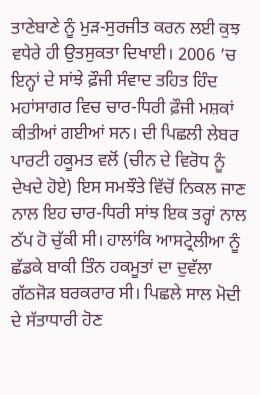ਤਾਣੇਬਾਣੇ ਨੂੰ ਮੁੜ-ਸੁਰਜੀਤ ਕਰਨ ਲਈ ਕੁਝ ਵਧੇਰੇ ਹੀ ਉਤਸੁਕਤਾ ਦਿਖਾਈ। 2006 ’ਚ ਇਨ੍ਹਾਂ ਦੇ ਸਾਂਝੇ ਫ਼ੌਜੀ ਸੰਵਾਦ ਤਹਿਤ ਹਿੰਦ ਮਹਾਂਸਾਗਰ ਵਿਚ ਚਾਰ-ਧਿਰੀ ਫ਼ੌਜੀ ਮਸ਼ਕਾਂ ਕੀਤੀਆਂ ਗਈਆਂ ਸਨ। ਦੀ ਪਿਛਲੀ ਲੇਬਰ ਪਾਰਟੀ ਹਕੂਮਤ ਵਲੋਂ (ਚੀਨ ਦੇ ਵਿਰੋਧ ਨੂੰ ਦੇਖਦੇ ਹੋਏ) ਇਸ ਸਮਝੌਤੇ ਵਿੱਚੋਂ ਨਿਕਲ ਜਾਣ ਨਾਲ ਇਹ ਚਾਰ-ਧਿਰੀ ਸਾਂਝ ਇਕ ਤਰ੍ਹਾਂ ਨਾਲ ਠੱਪ ਹੋ ਚੁੱਕੀ ਸੀ। ਹਾਲਾਂਕਿ ਆਸਟ੍ਰੇਲੀਆ ਨੂੰ ਛੱਡਕੇ ਬਾਕੀ ਤਿੰਨ ਹਕਮੂਤਾਂ ਦਾ ਦੁਵੱਲਾ ਗੱਠਜੋੜ ਬਰਕਰਾਰ ਸੀ। ਪਿਛਲੇ ਸਾਲ ਮੋਦੀ ਦੇ ਸੱਤਾਧਾਰੀ ਹੋਣ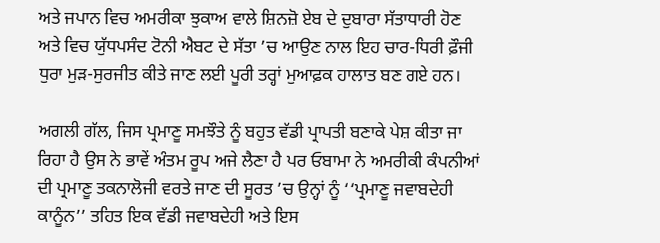ਅਤੇ ਜਪਾਨ ਵਿਚ ਅਮਰੀਕਾ ਝੁਕਾਅ ਵਾਲੇ ਸ਼ਿਨਜ਼ੋ ਏਬ ਦੇ ਦੁਬਾਰਾ ਸੱਤਾਧਾਰੀ ਹੋਣ ਅਤੇ ਵਿਚ ਯੁੱਧਪਸੰਦ ਟੋਨੀ ਐਬਟ ਦੇ ਸੱਤਾ ’ਚ ਆਉਣ ਨਾਲ ਇਹ ਚਾਰ-ਧਿਰੀ ਫ਼ੌਜੀ ਧੁਰਾ ਮੁੜ-ਸੁਰਜੀਤ ਕੀਤੇ ਜਾਣ ਲਈ ਪੂਰੀ ਤਰ੍ਹਾਂ ਮੁਆਫ਼ਕ ਹਾਲਾਤ ਬਣ ਗਏ ਹਨ।

ਅਗਲੀ ਗੱਲ, ਜਿਸ ਪ੍ਰਮਾਣੂ ਸਮਝੌਤੇ ਨੂੰ ਬਹੁਤ ਵੱਡੀ ਪ੍ਰਾਪਤੀ ਬਣਾਕੇ ਪੇਸ਼ ਕੀਤਾ ਜਾ ਰਿਹਾ ਹੈ ਉਸ ਨੇ ਭਾਵੇਂ ਅੰਤਮ ਰੂਪ ਅਜੇ ਲੈਣਾ ਹੈ ਪਰ ਓਬਾਮਾ ਨੇ ਅਮਰੀਕੀ ਕੰਪਨੀਆਂ ਦੀ ਪ੍ਰਮਾਣੂ ਤਕਨਾਲੋਜੀ ਵਰਤੇ ਜਾਣ ਦੀ ਸੂਰਤ ’ਚ ਉਨ੍ਹਾਂ ਨੂੰ ‘‘ਪ੍ਰਮਾਣੂ ਜਵਾਬਦੇਹੀ ਕਾਨੂੰਨ’’ ਤਹਿਤ ਇਕ ਵੱਡੀ ਜਵਾਬਦੇਹੀ ਅਤੇ ਇਸ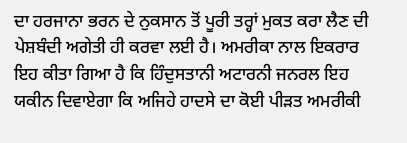ਦਾ ਹਰਜਾਨਾ ਭਰਨ ਦੇ ਨੁਕਸਾਨ ਤੋਂ ਪੂਰੀ ਤਰ੍ਹਾਂ ਮੁਕਤ ਕਰਾ ਲੈਣ ਦੀ ਪੇਸ਼ਬੰਦੀ ਅਗੇਤੀ ਹੀ ਕਰਵਾ ਲਈ ਹੈ। ਅਮਰੀਕਾ ਨਾਲ ਇਕਰਾਰ ਇਹ ਕੀਤਾ ਗਿਆ ਹੈ ਕਿ ਹਿੰਦੁਸਤਾਨੀ ਅਟਾਰਨੀ ਜਨਰਲ ਇਹ ਯਕੀਨ ਦਿਵਾਏਗਾ ਕਿ ਅਜਿਹੇ ਹਾਦਸੇ ਦਾ ਕੋਈ ਪੀੜਤ ਅਮਰੀਕੀ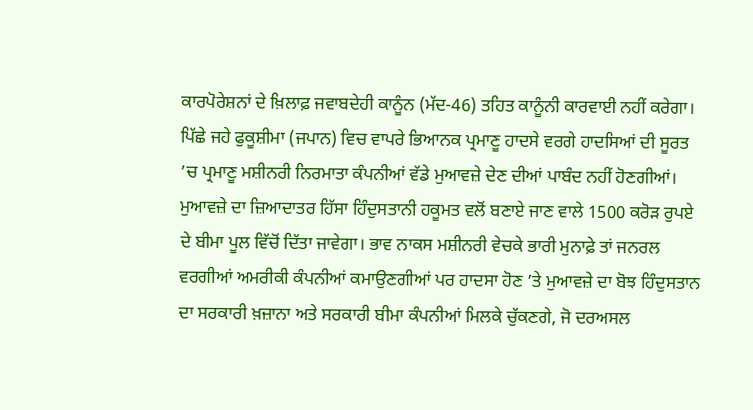ਕਾਰਪੋਰੇਸ਼ਨਾਂ ਦੇ ਖ਼ਿਲਾਫ਼ ਜਵਾਬਦੇਹੀ ਕਾਨੂੰਨ (ਮੱਦ-46) ਤਹਿਤ ਕਾਨੂੰਨੀ ਕਾਰਵਾਈ ਨਹੀਂ ਕਰੇਗਾ। ਪਿੱਛੇ ਜਹੇ ਫੁਕੂਸ਼ੀਮਾ (ਜਪਾਨ) ਵਿਚ ਵਾਪਰੇ ਭਿਆਨਕ ਪ੍ਰਮਾਣੂ ਹਾਦਸੇ ਵਰਗੇ ਹਾਦਸਿਆਂ ਦੀ ਸੂਰਤ ’ਚ ਪ੍ਰਮਾਣੂ ਮਸ਼ੀਨਰੀ ਨਿਰਮਾਤਾ ਕੰਪਨੀਆਂ ਵੱਡੇ ਮੁਆਵਜ਼ੇ ਦੇਣ ਦੀਆਂ ਪਾਬੰਦ ਨਹੀਂ ਹੋਣਗੀਆਂ। ਮੁਆਵਜ਼ੇ ਦਾ ਜ਼ਿਆਦਾਤਰ ਹਿੱਸਾ ਹਿੰਦੁਸਤਾਨੀ ਹਕੂਮਤ ਵਲੋਂ ਬਣਾਏ ਜਾਣ ਵਾਲੇ 1500 ਕਰੋੜ ਰੁਪਏ ਦੇ ਬੀਮਾ ਪੂਲ ਵਿੱਚੋਂ ਦਿੱਤਾ ਜਾਵੇਗਾ। ਭਾਵ ਨਾਕਸ ਮਸ਼ੀਨਰੀ ਵੇਚਕੇ ਭਾਰੀ ਮੁਨਾਫ਼ੇ ਤਾਂ ਜਨਰਲ ਵਰਗੀਆਂ ਅਮਰੀਕੀ ਕੰਪਨੀਆਂ ਕਮਾਉਣਗੀਆਂ ਪਰ ਹਾਦਸਾ ਹੋਣ ’ਤੇ ਮੁਆਵਜ਼ੇ ਦਾ ਬੋਝ ਹਿੰਦੁਸਤਾਨ ਦਾ ਸਰਕਾਰੀ ਖ਼ਜ਼ਾਨਾ ਅਤੇ ਸਰਕਾਰੀ ਬੀਮਾ ਕੰਪਨੀਆਂ ਮਿਲਕੇ ਚੁੱਕਣਗੇ, ਜੋ ਦਰਅਸਲ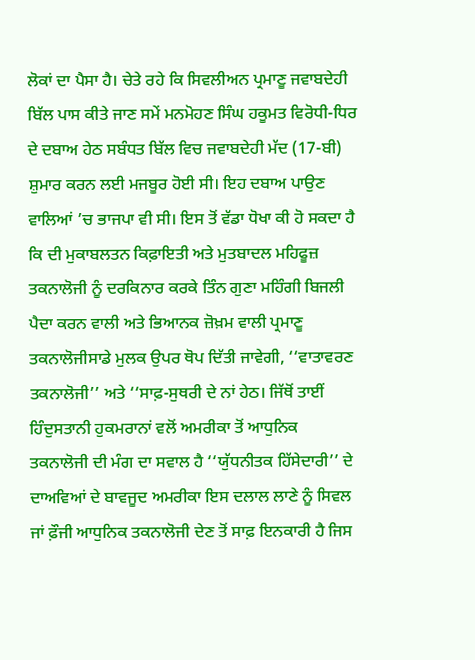ਲੋਕਾਂ ਦਾ ਪੈਸਾ ਹੈ। ਚੇਤੇ ਰਹੇ ਕਿ ਸਿਵਲੀਅਨ ਪ੍ਰਮਾਣੂ ਜਵਾਬਦੇਹੀ ਬਿੱਲ ਪਾਸ ਕੀਤੇ ਜਾਣ ਸਮੇਂ ਮਨਮੋਹਣ ਸਿੰਘ ਹਕੂਮਤ ਵਿਰੋਧੀ-ਧਿਰ ਦੇ ਦਬਾਅ ਹੇਠ ਸਬੰਧਤ ਬਿੱਲ ਵਿਚ ਜਵਾਬਦੇਹੀ ਮੱਦ (17-ਬੀ) ਸ਼ੁਮਾਰ ਕਰਨ ਲਈ ਮਜਬੂਰ ਹੋਈ ਸੀ। ਇਹ ਦਬਾਅ ਪਾਉਣ ਵਾਲਿਆਂ ’ਚ ਭਾਜਪਾ ਵੀ ਸੀ। ਇਸ ਤੋਂ ਵੱਡਾ ਧੋਖਾ ਕੀ ਹੋ ਸਕਦਾ ਹੈ ਕਿ ਦੀ ਮੁਕਾਬਲਤਨ ਕਿਫ਼ਾਇਤੀ ਅਤੇ ਮੁਤਬਾਦਲ ਮਹਿਫੂਜ਼ ਤਕਨਾਲੋਜੀ ਨੂੰ ਦਰਕਿਨਾਰ ਕਰਕੇ ਤਿੰਨ ਗੁਣਾ ਮਹਿੰਗੀ ਬਿਜਲੀ ਪੈਦਾ ਕਰਨ ਵਾਲੀ ਅਤੇ ਭਿਆਨਕ ਜ਼ੋਖ਼ਮ ਵਾਲੀ ਪ੍ਰਮਾਣੂ ਤਕਨਾਲੋਜੀਸਾਡੇ ਮੁਲਕ ਉਪਰ ਥੋਪ ਦਿੱਤੀ ਜਾਵੇਗੀ, ‘‘ਵਾਤਾਵਰਣ ਤਕਨਾਲੋਜੀ’’ ਅਤੇ ‘‘ਸਾਫ਼-ਸੁਥਰੀ ਦੇ ਨਾਂ ਹੇਠ। ਜਿੱਥੋਂ ਤਾਈਂ ਹਿੰਦੁਸਤਾਨੀ ਹੁਕਮਰਾਨਾਂ ਵਲੋਂ ਅਮਰੀਕਾ ਤੋਂ ਆਧੁਨਿਕ ਤਕਨਾਲੋਜੀ ਦੀ ਮੰਗ ਦਾ ਸਵਾਲ ਹੈ ‘‘ਯੁੱਧਨੀਤਕ ਹਿੱਸੇਦਾਰੀ’’ ਦੇ ਦਾਅਵਿਆਂ ਦੇ ਬਾਵਜੂਦ ਅਮਰੀਕਾ ਇਸ ਦਲਾਲ ਲਾਣੇ ਨੂੰ ਸਿਵਲ ਜਾਂ ਫ਼ੌਜੀ ਆਧੁਨਿਕ ਤਕਨਾਲੋਜੀ ਦੇਣ ਤੋਂ ਸਾਫ਼ ਇਨਕਾਰੀ ਹੈ ਜਿਸ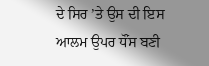ਦੇ ਸਿਰ ’ਤੇ ਉਸ ਦੀ ਇਸ ਆਲਮ ਉਪਰ ਧੌਂਸ ਬਣੀ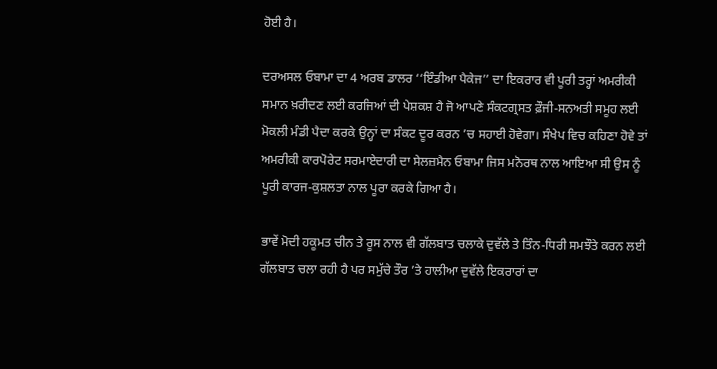ਹੋਈ ਹੈ।

ਦਰਅਸਲ ਓਬਾਮਾ ਦਾ 4 ਅਰਬ ਡਾਲਰ ‘‘ਇੰਡੀਆ ਪੈਕੇਜ’’ ਦਾ ਇਕਰਾਰ ਵੀ ਪੂਰੀ ਤਰ੍ਹਾਂ ਅਮਰੀਕੀ ਸਮਾਨ ਖ਼ਰੀਦਣ ਲਈ ਕਰਜਿਆਂ ਦੀ ਪੇਸ਼ਕਸ਼ ਹੈ ਜੋ ਆਪਣੇ ਸੰਕਟਗ੍ਰਸਤ ਫ਼ੌਜੀ-ਸਨਅਤੀ ਸਮੂਹ ਲਈ ਮੋਕਲੀ ਮੰਡੀ ਪੈਦਾ ਕਰਕੇ ਉਨ੍ਹਾਂ ਦਾ ਸੰਕਟ ਦੂਰ ਕਰਨ ’ਚ ਸਹਾਈ ਹੋਵੇਗਾ। ਸੰਖੇਪ ਵਿਚ ਕਹਿਣਾ ਹੋਵੇ ਤਾਂ ਅਮਰੀਕੀ ਕਾਰਪੋਰੇਟ ਸਰਮਾਏਦਾਰੀ ਦਾ ਸੇਲਜ਼ਮੈਨ ਓਬਾਮਾ ਜਿਸ ਮਨੋਰਥ ਨਾਲ ਆਇਆ ਸੀ ਉਸ ਨੂੰ ਪੂਰੀ ਕਾਰਜ-ਕੁਸ਼ਲਤਾ ਨਾਲ ਪੂਰਾ ਕਰਕੇ ਗਿਆ ਹੈ।

ਭਾਵੇਂ ਮੋਦੀ ਹਕੂਮਤ ਚੀਨ ਤੇ ਰੂਸ ਨਾਲ ਵੀ ਗੱਲਬਾਤ ਚਲਾਕੇ ਦੁਵੱਲੇ ਤੇ ਤਿੰਨ-ਧਿਰੀ ਸਮਝੌਤੇ ਕਰਨ ਲਈ ਗੱਲਬਾਤ ਚਲਾ ਰਹੀ ਹੈ ਪਰ ਸਮੁੱਚੇ ਤੌਰ ’ਤੇ ਹਾਲੀਆ ਦੁਵੱਲੇ ਇਕਰਾਰਾਂ ਦਾ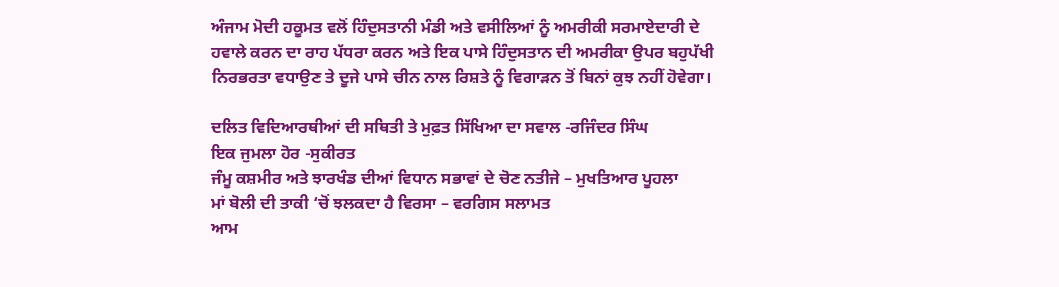ਅੰਜਾਮ ਮੋਦੀ ਹਕੂਮਤ ਵਲੋਂ ਹਿੰਦੁਸਤਾਨੀ ਮੰਡੀ ਅਤੇ ਵਸੀਲਿਆਂ ਨੂੰ ਅਮਰੀਕੀ ਸਰਮਾਏਦਾਰੀ ਦੇ ਹਵਾਲੇ ਕਰਨ ਦਾ ਰਾਹ ਪੱਧਰਾ ਕਰਨ ਅਤੇ ਇਕ ਪਾਸੇ ਹਿੰਦੁਸਤਾਨ ਦੀ ਅਮਰੀਕਾ ਉਪਰ ਬਹੁਪੱਖੀ ਨਿਰਭਰਤਾ ਵਧਾਉਣ ਤੇ ਦੂਜੇ ਪਾਸੇ ਚੀਨ ਨਾਲ ਰਿਸ਼ਤੇ ਨੂੰ ਵਿਗਾੜਨ ਤੋਂ ਬਿਨਾਂ ਕੁਝ ਨਹੀਂ ਹੋਵੇਗਾ।

ਦਲਿਤ ਵਿਦਿਆਰਥੀਆਂ ਦੀ ਸਥਿਤੀ ਤੇ ਮੁਫ਼ਤ ਸਿੱਖਿਆ ਦਾ ਸਵਾਲ -ਰਜਿੰਦਰ ਸਿੰਘ
ਇਕ ਜੁਮਲਾ ਹੋਰ -ਸੁਕੀਰਤ
ਜੰਮੂ ਕਸ਼ਮੀਰ ਅਤੇ ਝਾਰਖੰਡ ਦੀਆਂ ਵਿਧਾਨ ਸਭਾਵਾਂ ਦੇ ਚੋਣ ਨਤੀਜੇ – ਮੁਖਤਿਆਰ ਪੂਹਲਾ
ਮਾਂ ਬੋਲੀ ਦੀ ਤਾਕੀ ‘ਚੋਂ ਝਲਕਦਾ ਹੈ ਵਿਰਸਾ – ਵਰਗਿਸ ਸਲਾਮਤ
ਆਮ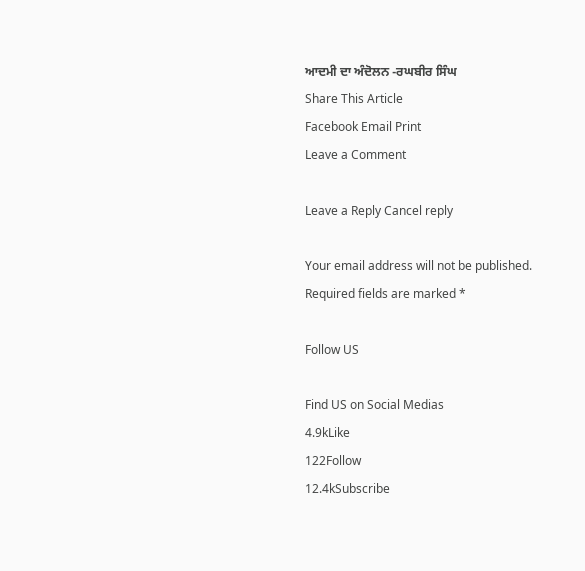ਆਦਮੀ ਦਾ ਅੰਦੋਲਨ -ਰਘਬੀਰ ਸਿੰਘ
Share This Article
Facebook Email Print
Leave a Comment

Leave a Reply Cancel reply

Your email address will not be published. Required fields are marked *

Follow US

Find US on Social Medias
4.9kLike
122Follow
12.4kSubscribe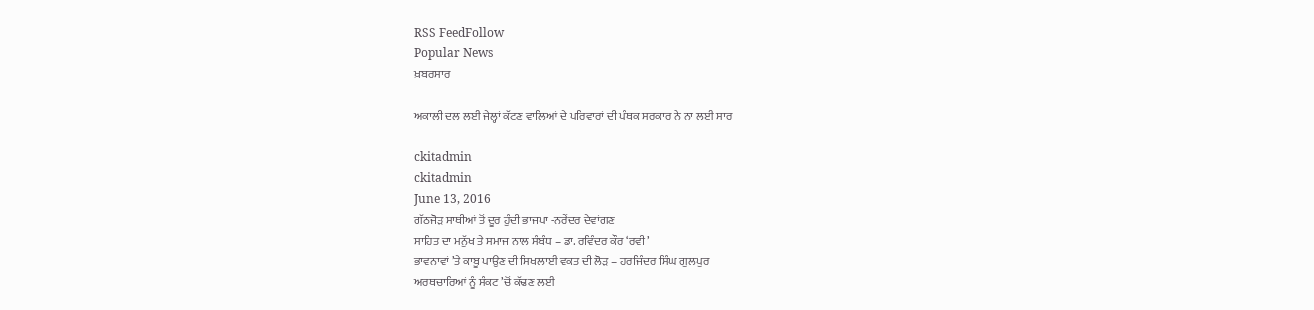RSS FeedFollow
Popular News
ਖ਼ਬਰਸਾਰ

ਅਕਾਲੀ ਦਲ ਲਈ ਜੇਲ੍ਹਾਂ ਕੱਟਣ ਵਾਲਿਆਂ ਦੇ ਪਰਿਵਾਰਾਂ ਦੀ ਪੰਥਕ ਸਰਕਾਰ ਨੇ ਨਾ ਲਈ ਸਾਰ

ckitadmin
ckitadmin
June 13, 2016
ਗੱਠਜੋੜ ਸਾਥੀਆਂ ਤੋਂ ਦੂਰ ਹੁੰਦੀ ਭਾਜਪਾ -ਨਰੇਂਦਰ ਦੇਵਾਂਗਣ
ਸਾਹਿਤ ਦਾ ਮਨੁੱਖ ਤੇ ਸਮਾਜ ਨਾਲ ਸੰਬੰਧ – ਡਾ. ਰਵਿੰਦਰ ਕੌਰ ‘ਰਵੀ’
ਭਾਵਨਾਵਾਂ ’ਤੇ ਕਾਬੂ ਪਾਉਣ ਦੀ ਸਿਖਲਾਈ ਵਕਤ ਦੀ ਲੋੜ – ਹਰਜਿੰਦਰ ਸਿੰਘ ਗੁਲਪੁਰ
ਅਰਥਚਾਰਿਆਂ ਨੂੰ ਸੰਕਟ ’ਚੋਂ ਕੱਢਣ ਲਈ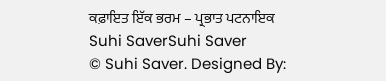ਕਫ਼ਾਇਤ ਇੱਕ ਭਰਮ – ਪ੍ਰਭਾਤ ਪਟਨਾਇਕ
Suhi SaverSuhi Saver
© Suhi Saver. Designed By: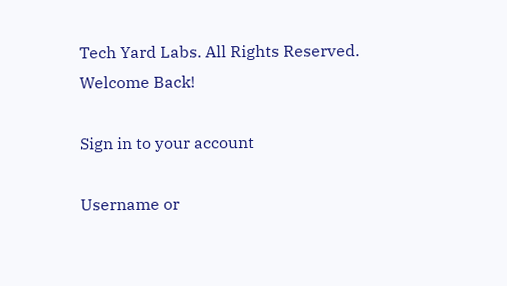Tech Yard Labs. All Rights Reserved.
Welcome Back!

Sign in to your account

Username or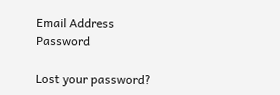Email Address
Password

Lost your password?